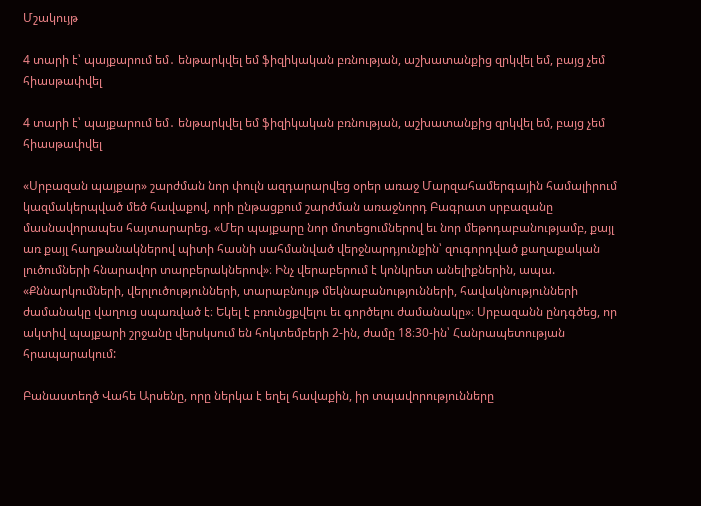Մշակույթ

4 տարի է՝ պայքարում եմ․ ենթարկվել եմ ֆիզիկական բռնության, աշխատանքից զրկվել եմ, բայց չեմ հիասթափվել

4 տարի է՝ պայքարում եմ․ ենթարկվել եմ ֆիզիկական բռնության, աշխատանքից զրկվել եմ, բայց չեմ հիասթափվել

«Սրբազան պայքար» շարժման նոր փուլն ազդարարվեց օրեր առաջ Մարզահամերգային համալիրում կազմակերպված մեծ հավաքով, որի ընթացքում շարժման առաջնորդ Բագրատ սրբազանը մասնավորապես հայտարարեց. «Մեր պայքարը նոր մոտեցումներով եւ նոր մեթոդաբանությամբ, քայլ առ քայլ հաղթանակներով պիտի հասնի սահմանված վերջնարդյունքին՝ զուգորդված քաղաքական լուծումների հնարավոր տարբերակներով»։ Ինչ վերաբերում է կոնկրետ անելիքներին, ապա. «Քննարկումների, վերլուծությունների, տարաբնույթ մեկնաբանությունների, հավակնությունների ժամանակը վաղուց սպառված է։ Եկել է բռունցքվելու եւ գործելու ժամանակը»։ Սրբազանն ընդգծեց, որ ակտիվ պայքարի շրջանը վերսկսում են հոկտեմբերի 2-ին, ժամը 18։30-ին՝ Հանրապետության հրապարակում:

Բանաստեղծ Վահե Արսենը, որը ներկա է եղել հավաքին, իր տպավորությունները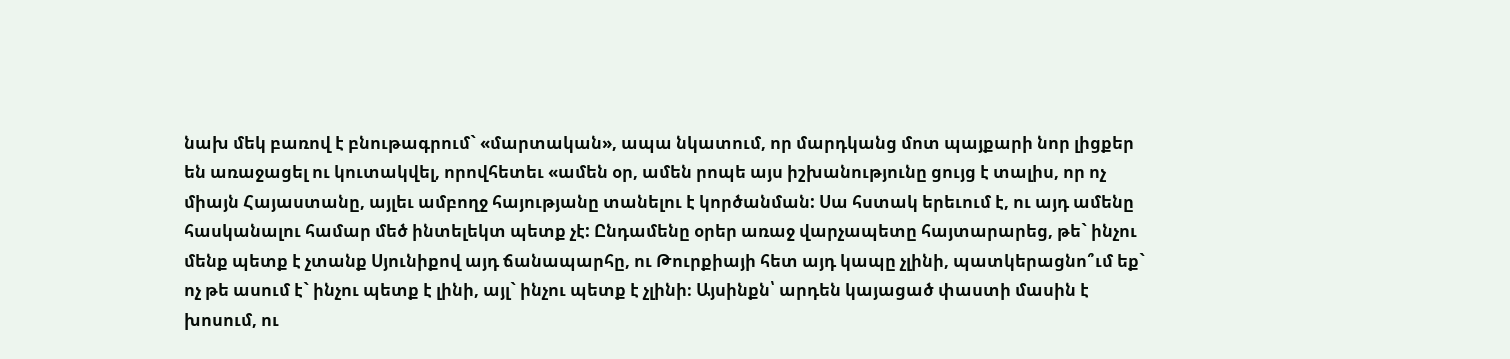նախ մեկ բառով է բնութագրում` «մարտական», ապա նկատում, որ մարդկանց մոտ պայքարի նոր լիցքեր են առաջացել ու կուտակվել, որովհետեւ «ամեն օր, ամեն րոպե այս իշխանությունը ցույց է տալիս, որ ոչ միայն Հայաստանը, այլեւ ամբողջ հայությանը տանելու է կործանման: Սա հստակ երեւում է, ու այդ ամենը հասկանալու համար մեծ ինտելեկտ պետք չէ: Ընդամենը օրեր առաջ վարչապետը հայտարարեց, թե` ինչու մենք պետք է չտանք Սյունիքով այդ ճանապարհը, ու Թուրքիայի հետ այդ կապը չլինի, պատկերացնո՞ւմ եք` ոչ թե ասում է` ինչու պետք է լինի, այլ` ինչու պետք է չլինի։ Այսինքն՝ արդեն կայացած փաստի մասին է խոսում, ու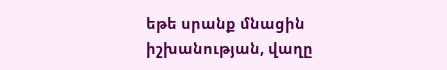եթե սրանք մնացին իշխանության, վաղը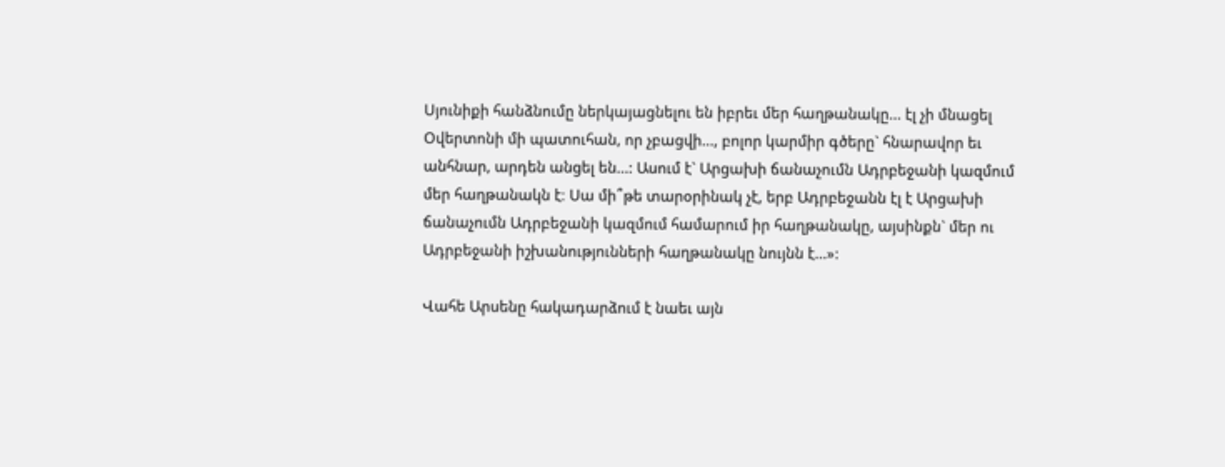Սյունիքի հանձնումը ներկայացնելու են իբրեւ մեր հաղթանակը... էլ չի մնացել Օվերտոնի մի պատուհան, որ չբացվի..., բոլոր կարմիր գծերը` հնարավոր եւ անհնար, արդեն անցել են...: Ասում է` Արցախի ճանաչումն Ադրբեջանի կազմում մեր հաղթանակն է։ Սա մի՞թե տարօրինակ չէ, երբ Ադրբեջանն էլ է Արցախի ճանաչումն Ադրբեջանի կազմում համարում իր հաղթանակը, այսինքն` մեր ու Ադրբեջանի իշխանությունների հաղթանակը նույնն է...»:

Վահե Արսենը հակադարձում է նաեւ այն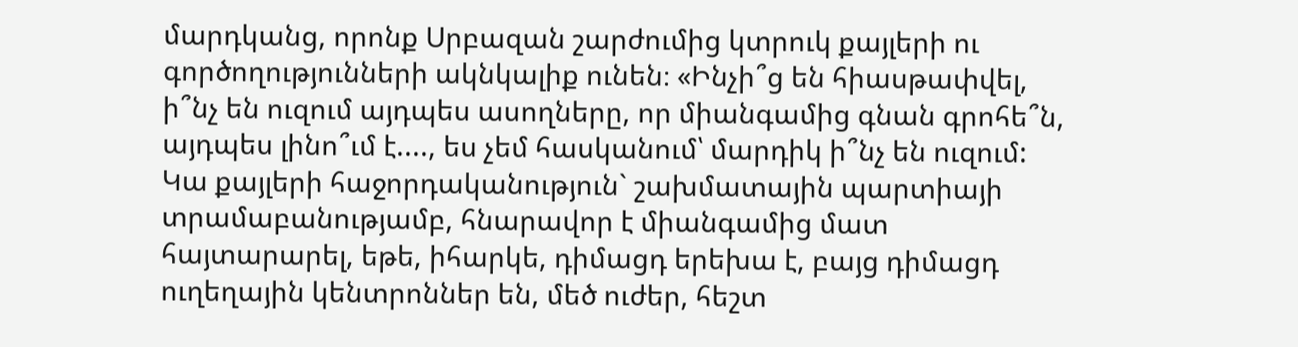մարդկանց, որոնք Սրբազան շարժումից կտրուկ քայլերի ու գործողությունների ակնկալիք ունեն։ «Ինչի՞ց են հիասթափվել, ի՞նչ են ուզում այդպես ասողները, որ միանգամից գնան գրոհե՞ն, այդպես լինո՞ւմ է...., ես չեմ հասկանում՝ մարդիկ ի՞նչ են ուզում: Կա քայլերի հաջորդականություն` շախմատային պարտիայի տրամաբանությամբ, հնարավոր է միանգամից մատ հայտարարել, եթե, իհարկե, դիմացդ երեխա է, բայց դիմացդ ուղեղային կենտրոններ են, մեծ ուժեր, հեշտ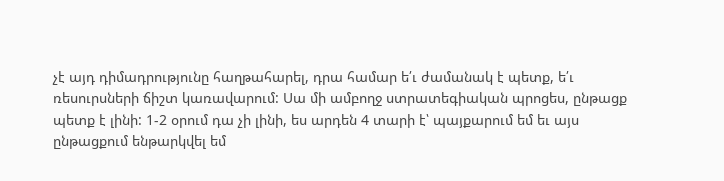չէ այդ դիմադրությունը հաղթահարել, դրա համար ե՛ւ ժամանակ է պետք, ե՛ւ ռեսուրսների ճիշտ կառավարում: Սա մի ամբողջ ստրատեգիական պրոցես, ընթացք պետք է լինի: 1-2 օրում դա չի լինի, ես արդեն 4 տարի է՝ պայքարում եմ եւ այս ընթացքում ենթարկվել եմ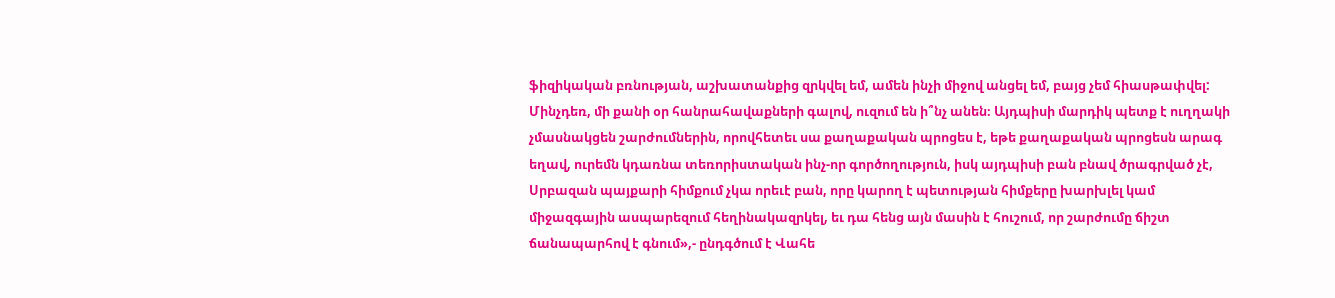ֆիզիկական բռնության, աշխատանքից զրկվել եմ, ամեն ինչի միջով անցել եմ, բայց չեմ հիասթափվել: Մինչդեռ, մի քանի օր հանրահավաքների գալով, ուզում են ի՞նչ անեն։ Այդպիսի մարդիկ պետք է ուղղակի չմասնակցեն շարժումներին, որովհետեւ սա քաղաքական պրոցես է, եթե քաղաքական պրոցեսն արագ եղավ, ուրեմն կդառնա տեռորիստական ինչ-որ գործողություն, իսկ այդպիսի բան բնավ ծրագրված չէ, Սրբազան պայքարի հիմքում չկա որեւէ բան, որը կարող է պետության հիմքերը խարխլել կամ միջազգային ասպարեզում հեղինակազրկել, եւ դա հենց այն մասին է հուշում, որ շարժումը ճիշտ ճանապարհով է գնում»,- ընդգծում է Վահե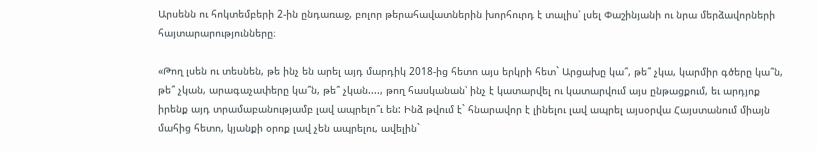Արսենն ու հոկտեմբերի 2-ին ընդառաջ, բոլոր թերահավատներին խորհուրդ է տալիս՝ լսել Փաշինյանի ու նրա մերձավորների հայտարարությունները։

«Թող լսեն ու տեսնեն, թե ինչ են արել այդ մարդիկ 2018-ից հետո այս երկրի հետ` Արցախը կա՞, թե՞ չկա, կարմիր գծերը կա՞ն, թե՞ չկան, արագաչափերը կա՞ն, թե՞ չկան...., թող հասկանան՝ ինչ է կատարվել ու կատարվում այս ընթացքում, եւ արդյոք իրենք այդ տրամաբանությամբ լավ ապրելո՞ւ են: Ինձ թվում է` հնարավոր է լինելու լավ ապրել այսօրվա Հայստանում միայն մահից հետո, կյանքի օրոք լավ չեն ապրելու, ավելին`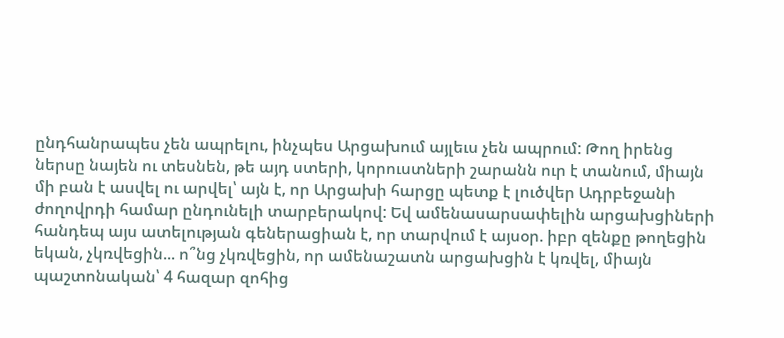ընդհանրապես չեն ապրելու, ինչպես Արցախում այլեւս չեն ապրում: Թող իրենց ներսը նայեն ու տեսնեն, թե այդ ստերի, կորուստների շարանն ուր է տանում, միայն մի բան է ասվել ու արվել՝ այն է, որ Արցախի հարցը պետք է լուծվեր Ադրբեջանի ժողովրդի համար ընդունելի տարբերակով: Եվ ամենասարսափելին արցախցիների հանդեպ այս ատելության գեներացիան է, որ տարվում է այսօր. իբր զենքը թողեցին եկան, չկռվեցին... ո՞նց չկռվեցին, որ ամենաշատն արցախցին է կռվել, միայն պաշտոնական՝ 4 հազար զոհից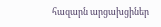հազարն արցախցիներ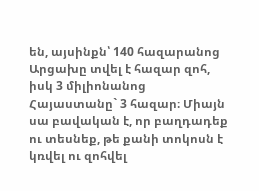են, այսինքն՝ 140 հազարանոց Արցախը տվել է հազար զոհ, իսկ 3 միլիոնանոց Հայաստանը` 3 հազար։ Միայն սա բավական է, որ բաղդադեք ու տեսնեք, թե քանի տոկոսն է կռվել ու զոհվել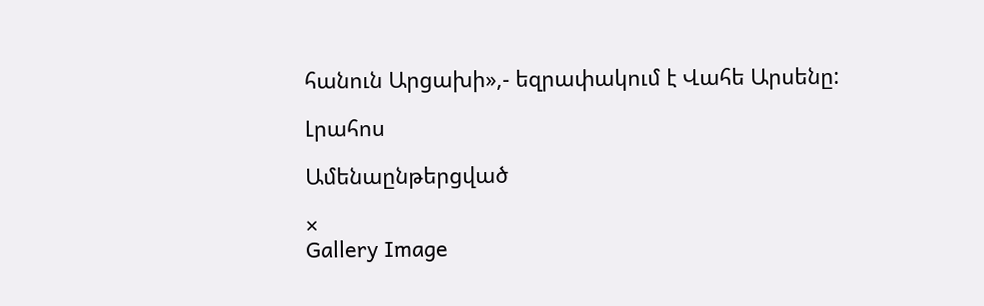հանուն Արցախի»,- եզրափակում է Վահե Արսենը:

Լրահոս

Ամենաընթերցված

×
Gallery Image